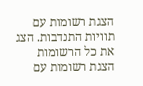הצגת רשומות עם תוויות התנדבות. הצג את כל הרשומות
הצגת רשומות עם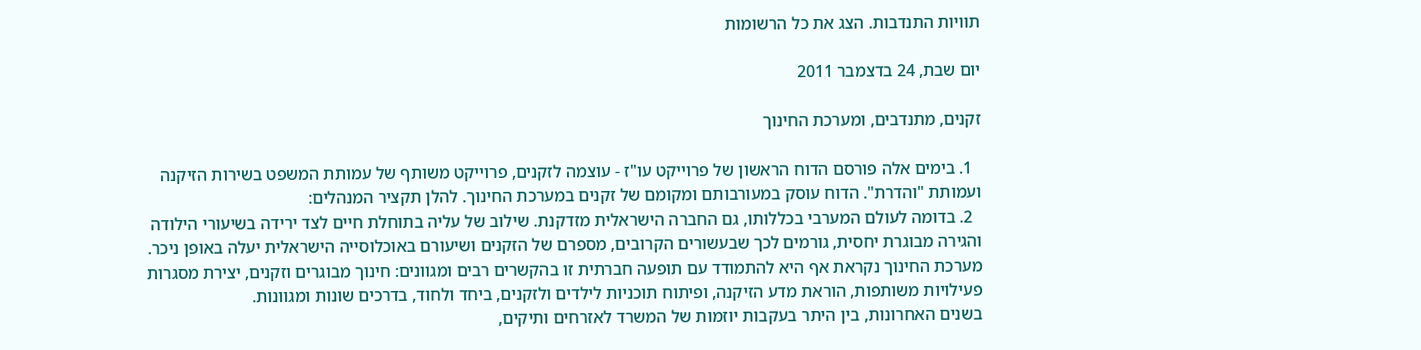תוויות התנדבות. הצג את כל הרשומות

יום שבת, 24 בדצמבר 2011

זקנים, מתנדבים, ומערכת החינוך

  1. בימים אלה פורסם הדוח הראשון של פרוייקט עו"ז - עוצמה לזקנים, פרוייקט משותף של עמותת המשפט בשירות הזיקנה ועמותת "והדרת". הדוח עוסק במעורבותם ומקומם של זקנים במערכת החינוך. להלן תקציר המנהלים:
  2. בדומה לעולם המערבי בכללותו, גם החברה הישראלית מזדקנת. שילוב של עליה בתוחלת חיים לצד ירידה בשיעורי הילודה והגירה מבוגרת יחסית, גורמים לכך שבעשורים הקרובים, מספרם של הזקנים ושיעורם באוכלוסייה הישראלית יעלה באופן ניכר.
מערכת החינוך נקראת אף היא להתמודד עם תופעה חברתית זו בהקשרים רבים ומגוונים: חינוך מבוגרים וזקנים, יצירת מסגרות פעילויות משותפות, הוראת מדע הזיקנה, ופיתוח תוכניות לילדים ולזקנים, ביחד ולחוד, בדרכים שונות ומגוונות.
בשנים האחרונות, בין היתר בעקבות יוזמות של המשרד לאזרחים ותיקים,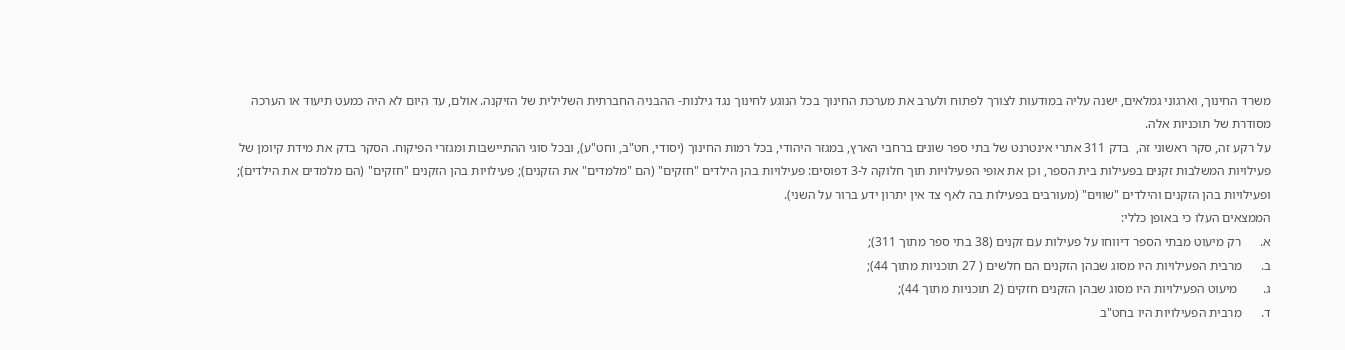משרד החינוך, וארגוני גמלאים, ישנה עליה במודעות לצורך לפתוח ולערב את מערכת החינוך בכל הנוגע לחינוך נגד גילנות- ההבניה החברתית השלילית של הזיקנה. אולם, עד היום לא היה כמעט תיעוד או הערכה מסודרת של תוכניות אלה.
על רקע זה, סקר ראשוני זה,  בדק 311 אתרי אינטרנט של בתי ספר שונים ברחבי הארץ, במגזר היהודי, בכל רמות החינוך (יסודי, חט"ב, וחט"ע), ובכל סוגי ההתיישבות ומגזרי הפיקוח. הסקר בדק את מידת קיומן של פעילויות המשלבות זקנים בפעילות בית הספר, וכן את אופי הפעילויות תוך חלוקה ל-3 דפוסים: פעילויות בהן הילדים "חזקים" (הם "מלמדים" את הזקנים); פעילויות בהן הזקנים "חזקים" (הם מלמדים את הילדים); ופעילויות בהן הזקנים והילדים "שווים" (מעורבים בפעילות בה לאף צד אין יתרון ידע ברור על השני).
הממצאים העלו כי באופן כללי:
א.      רק מיעוט מבתי הספר דיווחו על פעילות עם זקנים (38 בתי ספר מתוך 311);
ב.      מרבית הפעילויות היו מסוג שבהן הזקנים הם חלשים ( 27 תוכניות מתוך 44);
ג.        מיעוט הפעילויות היו מסוג שבהן הזקנים חזקים (2 תוכניות מתוך 44);
ד.      מרבית הפעילויות היו בחט"ב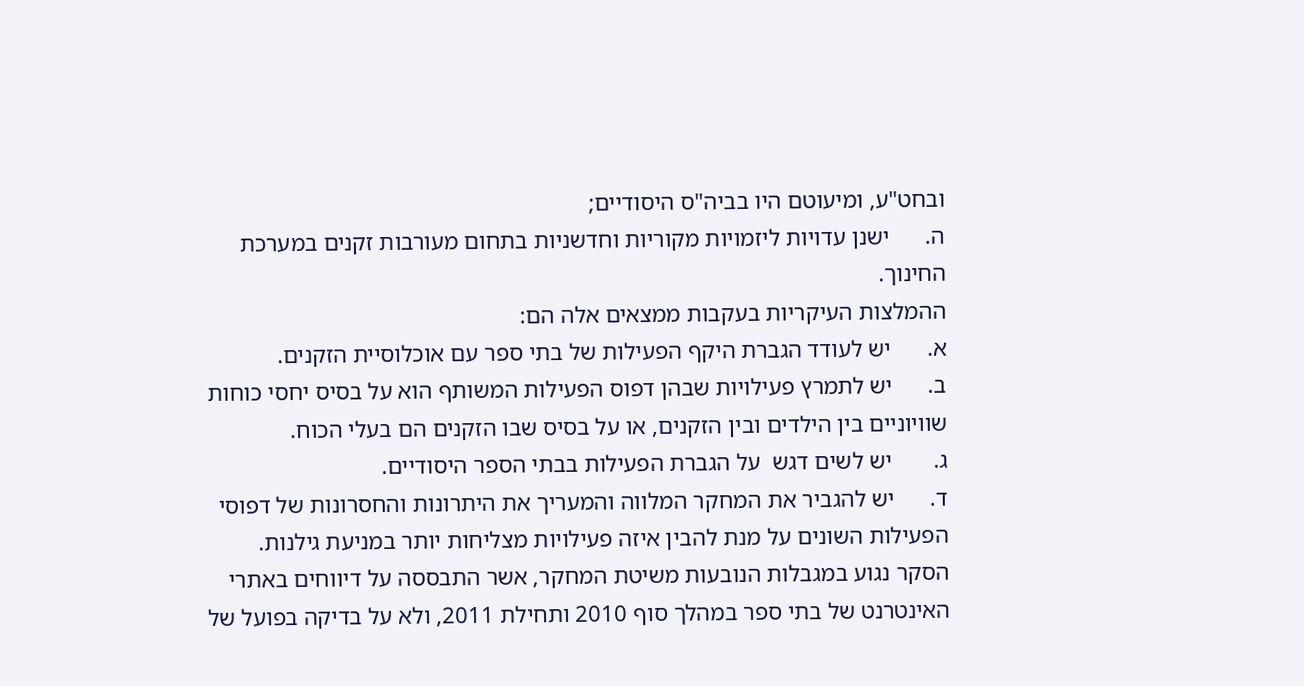ובחט"ע, ומיעוטם היו בביה"ס היסודיים;
ה.      ישנן עדויות ליזמויות מקוריות וחדשניות בתחום מעורבות זקנים במערכת החינוך.
ההמלצות העיקריות בעקבות ממצאים אלה הם:
א.      יש לעודד הגברת היקף הפעילות של בתי ספר עם אוכלוסיית הזקנים.
ב.      יש לתמרץ פעילויות שבהן דפוס הפעילות המשותף הוא על בסיס יחסי כוחות שוויוניים בין הילדים ובין הזקנים, או על בסיס שבו הזקנים הם בעלי הכוח.
ג.       יש לשים דגש  על הגברת הפעילות בבתי הספר היסודיים.
ד.      יש להגביר את המחקר המלווה והמעריך את היתרונות והחסרונות של דפוסי הפעילות השונים על מנת להבין איזה פעילויות מצליחות יותר במניעת גילנות.
הסקר נגוע במגבלות הנובעות משיטת המחקר, אשר התבססה על דיווחים באתרי האינטרנט של בתי ספר במהלך סוף 2010 ותחילת 2011, ולא על בדיקה בפועל של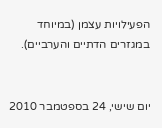הפעילויות עצמן (במיוחד במגזרים הדתיים והערביים).


יום שישי, 24 בספטמבר 2010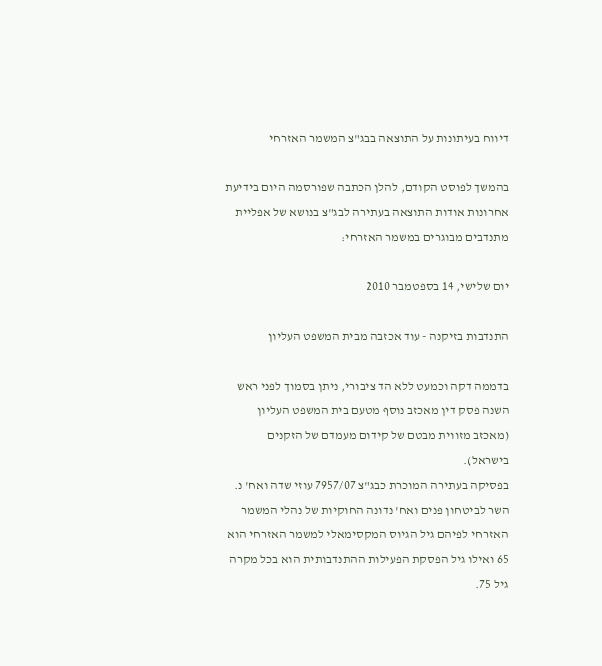דיווח בעיתונות על התוצאה בבג"צ המשמר האזרחי

בהמשך לפוסט הקודם, להלן הכתבה שפורסמה היום בידיעת אחרונות אודות התוצאה בעתירה לבג"צ בנושא של אפליית מתנדבים מבוגרים במשמר האזרחי:

יום שלישי, 14 בספטמבר 2010

התנדבות בזיקנה - עוד אכזבה מבית המשפט העליון

בדממה דקה וכמעט ללא הד ציבורי, ניתן בסמוך לפני ראש השנה פסק דין מאכזב נוסף מטעם בית המשפט העליון (מאכזב מזווית מבטם של קידום מעמדם של הזקנים בישראל).
בפסיקה בעתירה המוכרת כבג"צ 7957/07 עוזי שדה ואח' נ. השר לביטחון פנים ואח' נדונה החוקיות של נהלי המשמר האזרחי לפיהם גיל הגיוס המקסימאלי למשמר האזרחי הוא 65 ואילו גיל הפסקת הפעילות ההתנדבותית הוא בכל מקרה גיל 75.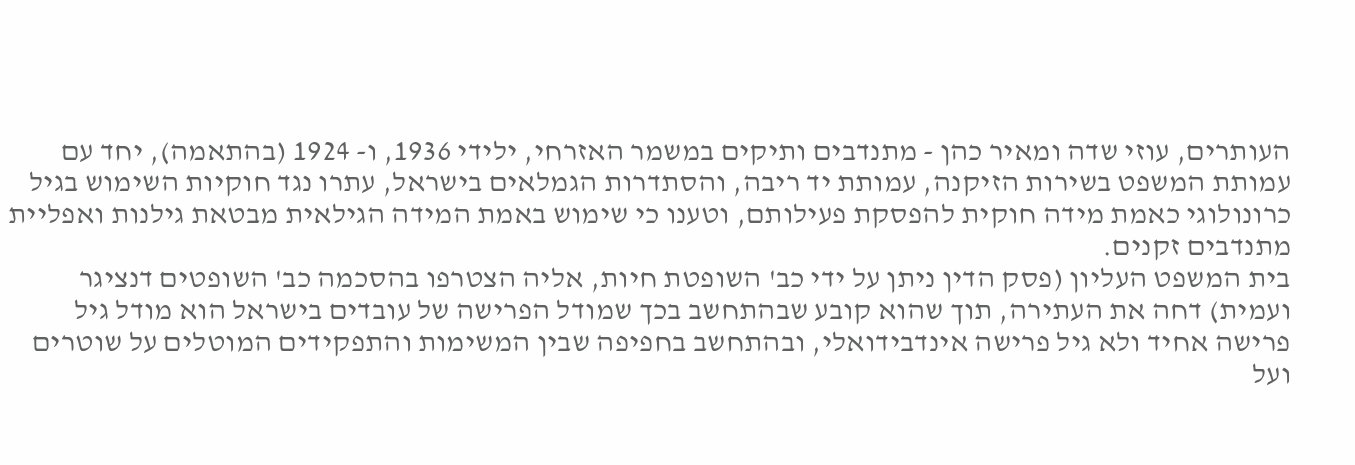העותרים, עוזי שדה ומאיר כהן - מתנדבים ותיקים במשמר האזרחי, ילידי 1936, ו- 1924 (בהתאמה), יחד עם עמותת המשפט בשירות הזיקנה, עמותת יד ריבה, והסתדרות הגמלאים בישראל, עתרו נגד חוקיות השימוש בגיל כרונולוגי כאמת מידה חוקית להפסקת פעילותם, וטענו כי שימוש באמת המידה הגילאית מבטאת גילנות ואפליית מתנדבים זקנים.
בית המשפט העליון (פסק הדין ניתן על ידי כב' השופטת חיות, אליה הצטרפו בהסכמה כב' השופטים דנציגר ועמית) דחה את העתירה, תוך שהוא קובע שבהתחשב בכך שמודל הפרישה של עובדים בישראל הוא מודל גיל פרישה אחיד ולא גיל פרישה אינדבידואלי, ובהתחשב בחפיפה שבין המשימות והתפקידים המוטלים על שוטרים ועל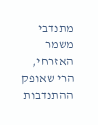מתנדבי משמר האזרחי, הרי שאופק ההתנדבות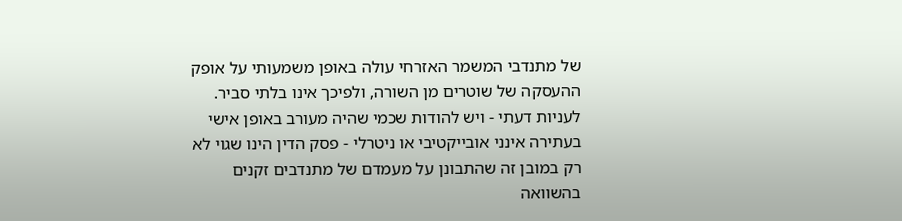של מתנדבי המשמר האזרחי עולה באופן משמעותי על אופק ההעסקה של שוטרים מן השורה, ולפיכך אינו בלתי סביר.
לעניות דעתי - ויש להודות שכמי שהיה מעורב באופן אישי בעתירה אינני אובייקטיבי או ניטרלי - פסק הדין הינו שגוי לא רק במובן זה שהתבונן על מעמדם של מתנדבים זקנים בהשוואה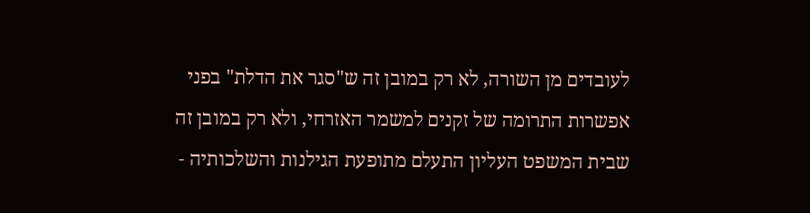לעובדים מן השורה, לא רק במובן זה ש"סגר את הדלת" בפני אפשרות התרומה של זקנים למשמר האזרחי, ולא רק במובן זה שבית המשפט העליון התעלם מתופעת הגילנות והשלכותיה -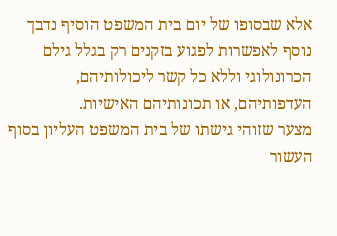אלא שבסופו של יום בית המשפט הוסיף נדבך נוסף לאפשרות לפגוע בזקנים רק בגלל גילם הכרונולוגי וללא כל קשר ליכולותיהם, העדפותיהם, או תכונותיהם האישיות.
מצער שזוהי גישתו של בית המשפט העליון בסוף העשור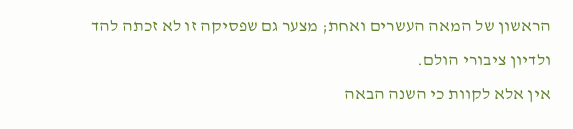הראשון של המאה העשרים ואחת; מצער גם שפסיקה זו לא זכתה להד ולדיון ציבורי הולם.
אין אלא לקוות כי השנה הבאה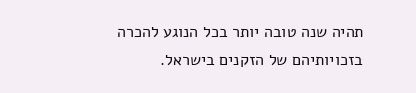תהיה שנה טובה יותר בכל הנוגע להכרה בזכויותיהם של הזקנים בישראל.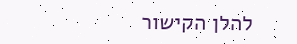להלן הקישור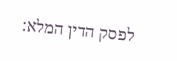לפסק הדין המלא: